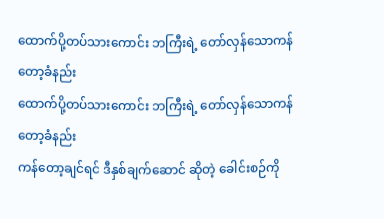ထောက်ပို့တပ်သားကောင်း ဘကြီးရဲ့ တော်လှန်သောကန်တော့ခံနည်း
ထောက်ပို့တပ်သားကောင်း ဘကြီးရဲ့ တော်လှန်သောကန်တော့ခံနည်း
ကန်တော့ချင်ရင် ဒီနှစ်ချက်ဆောင် ဆိုတဲ့ ခေါင်းစဉ်ကို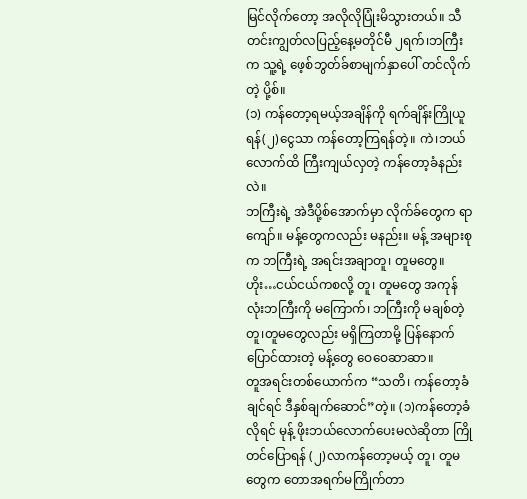မြင်လိုက်တော့ အလိုလိုပြုံးမိသွားတယ်။ သီတင်းကျွတ်လပြည့်နေ့မတိုင်မီ ၂ရက်၊ဘကြီးက သူ့ရဲ့ ဖေ့စ်ဘွတ်ခ်စာမျက်နှာပေါ် တင်လိုက်တဲ့ ပို့စ်။
(၁) ကန်တော့ရမယ့်အချိန်ကို ရက်ချိန်းကြိုယူရန်(၂)ငွေသာ ကန်တော့ကြရန်တဲ့။ ကဲ၊ဘယ်လောက်ထိ ကြီးကျယ်လှတဲ့ ကန်တော့ခံနည်းလဲ။
ဘကြီးရဲ့ အဲဒီပို့စ်အောက်မှာ လိုက်ခ်တွေက ရာကျော်။ မန့်တွေကလည်း မနည်း။ မန့် အများစုက ဘကြီးရဲ့ အရင်းအချာတူ၊ တူမတွေ။ဟိုး…ငယ်ငယ်ကစလို့ တူ၊ တူမတွေ အကုန်လုံးဘကြီးကို မကြောက်၊ ဘကြီးကို မချစ်တဲ့ တူ၊တူမတွေလည်း မရှိကြတာမို့ ပြန်နောက်ပြောင်ထားတဲ့ မန့်တွေ ဝေဝေဆာဆာ။
တူအရင်းတစ်ယောက်က “သတိ၊ ကန်တော့ခံချင်ရင် ဒီနှစ်ချက်ဆောင်”တဲ့။ (၁)ကန်တော့ခံလိုရင် မုန့် ဖိုးဘယ်လောက်ပေးမလဲဆိုတာ ကြိုတင်ပြောရန် (၂)လာကန်တော့မယ့် တူ၊ တူမတွေက တောအရက်မကြိုက်တာ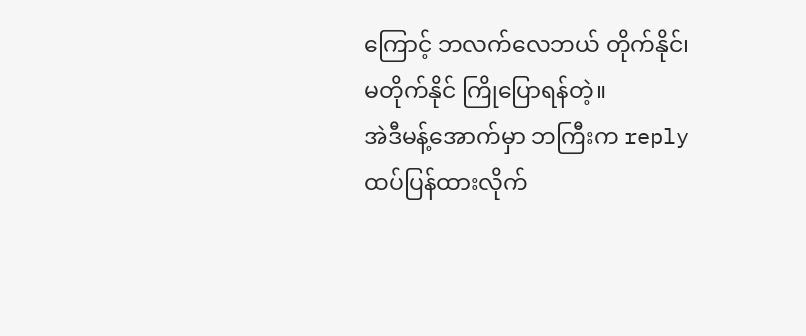ကြောင့် ဘလက်လေဘယ် တိုက်နိုင်၊ မတိုက်နိုင် ကြိုပြောရန်တဲ့။
အဲဒီမန့်အောက်မှာ ဘကြီးက reply ထပ်ပြန်ထားလိုက်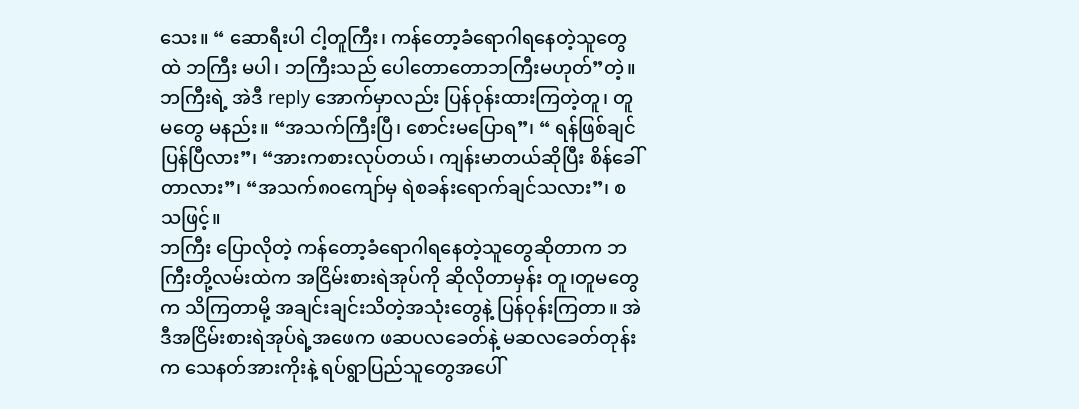သေး။ “ ဆောရီးပါ ငါ့တူကြီး၊ ကန်တော့ခံရောဂါရနေတဲ့သူတွေထဲ ဘကြီး မပါ၊ ဘကြီးသည် ပေါတောတောဘကြီးမဟုတ်”တဲ့။
ဘကြီးရဲ့ အဲဒီ reply အောက်မှာလည်း ပြန်ဝုန်းထားကြတဲ့တူ၊ တူမတွေ မနည်း။ “အသက်ကြီးပြီ၊ စောင်းမပြောရ”၊ “ ရန်ဖြစ်ချင်ပြန်ပြီလား”၊ “အားကစားလုပ်တယ်၊ ကျန်းမာတယ်ဆိုပြီး စိန်ခေါ်တာလား”၊ “အသက်၈၀ကျော်မှ ရဲစခန်းရောက်ချင်သလား”၊ စသဖြင့်။
ဘကြီး ပြောလိုတဲ့ ကန်တော့ခံရောဂါရနေတဲ့သူတွေဆိုတာက ဘကြီးတို့လမ်းထဲက အငြိမ်းစားရဲအုပ်ကို ဆိုလိုတာမှန်း တူ၊တူမတွေက သိကြတာမို့ အချင်းချင်းသိတဲ့အသုံးတွေနဲ့ ပြန်ဝုန်းကြတာ။ အဲဒီအငြိမ်းစားရဲအုပ်ရဲ့အဖေက ဖဆပလခေတ်နဲ့ မဆလခေတ်တုန်းက သေနတ်အားကိုးနဲ့ ရပ်ရွာပြည်သူတွေအပေါ်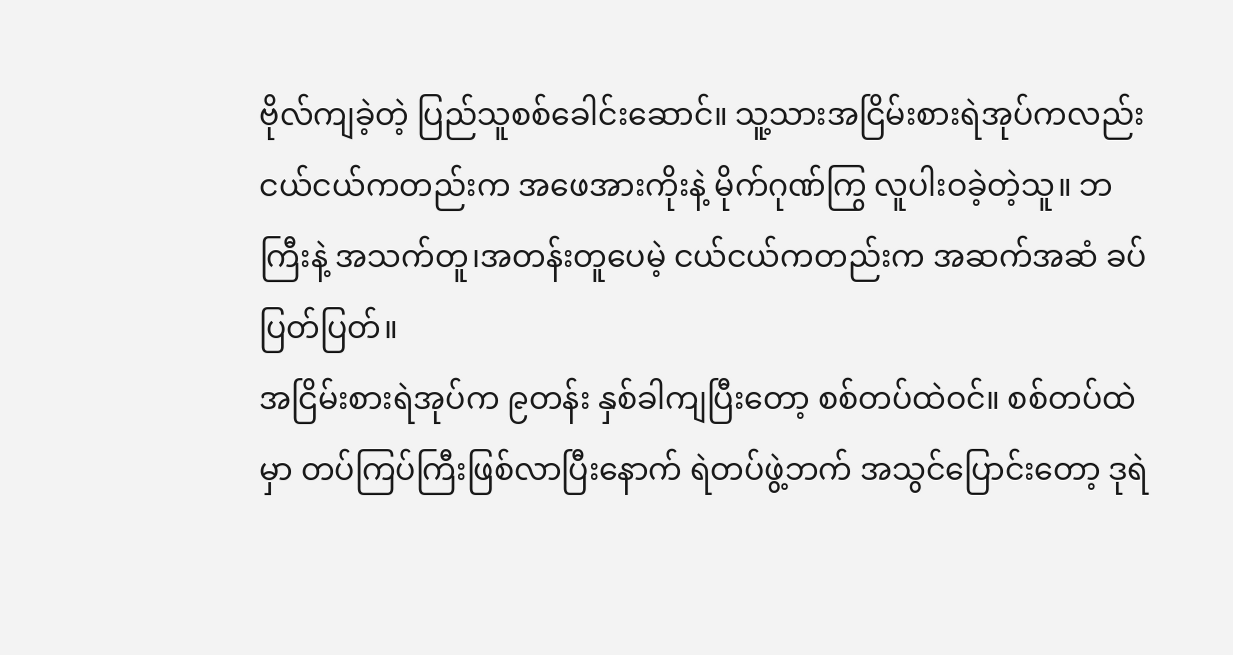ဗိုလ်ကျခဲ့တဲ့ ပြည်သူစစ်ခေါင်းဆောင်။ သူ့သားအငြိမ်းစားရဲအုပ်ကလည်း ငယ်ငယ်ကတည်းက အဖေအားကိုးနဲ့ မိုက်ဂုဏ်ကြွ လူပါးဝခဲ့တဲ့သူ။ ဘကြီးနဲ့ အသက်တူ၊အတန်းတူပေမဲ့ ငယ်ငယ်ကတည်းက အဆက်အဆံ ခပ်ပြတ်ပြတ်။
အငြိမ်းစားရဲအုပ်က ၉တန်း နှစ်ခါကျပြီးတော့ စစ်တပ်ထဲဝင်။ စစ်တပ်ထဲမှာ တပ်ကြပ်ကြီးဖြစ်လာပြီးနောက် ရဲတပ်ဖွဲ့ဘက် အသွင်ပြောင်းတော့ ဒုရဲ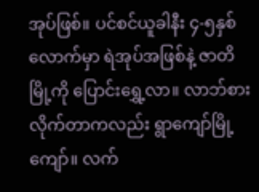အုပ်ဖြစ်။ ပင်စင်ယူခါနီး ၄-၅နှစ်
လောက်မှာ ရဲအုပ်အဖြစ်နဲ့ ဇာတိမြို့ကို ပြောင်းရွှေ့လာ။ လာဘ်စားလိုက်တာကလည်း ရွာကျော်မြို့ကျော်။ လက်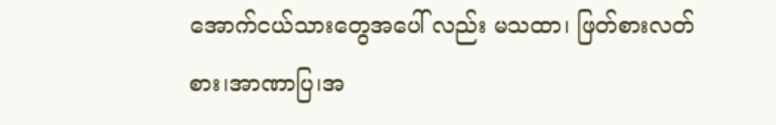အောက်ငယ်သားတွေအပေါ် လည်း မသထာ၊ ဖြတ်စားလတ်စား၊အာဏာပြ၊အ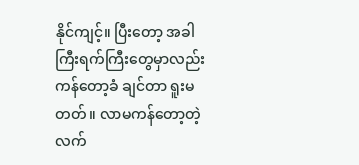နိုင်ကျင့်။ ပြီးတော့ အခါကြီးရက်ကြီးတွေမှာလည်း ကန်တော့ခံ ချင်တာ ရူးမတတ်။ လာမကန်တော့တဲ့ လက်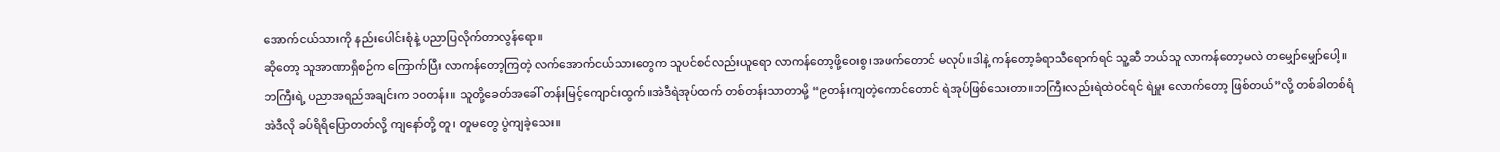အောက်ငယ်သားကို နည်းပေါင်းစုံနဲ့ ပညာပြလိုက်တာလွန်ရော။
ဆိုတော့ သူအာဏာရှိစဉ်က ကြောက်ပြီး လာကန်တော့ကြတဲ့ လက်အောက်ငယ်သားတွေက သူပင်စင်လည်းယူရော လာကန်တော့ဖို့ဝေးစွ၊အဖက်တောင် မလုပ်။ဒါနဲ့ ကန်တော့ခံရာသီရောက်ရင် သူ့ဆီ ဘယ်သူ လာကန်တော့မလဲ တမျှော်မျှော်ပေါ့။
ဘကြီးရဲ့ ပညာအရည်အချင်းက ၁၀တန်း။ သူတို့ခေတ်အခေါ် တန်းမြင့်ကျောင်းထွက်။အဲဒီရဲအုပ်ထက် တစ်တန်းသာတာမို့ “၉တန်းကျတဲ့ကောင်တောင် ရဲအုပ်ဖြစ်သေးတာ။ဘကြီးလည်းရဲထဲဝင်ရင် ရဲမှူး လောက်တော့ ဖြစ်တယ်”လို့ တစ်ခါတစ်ရံ အဲဒီလို ခပ်ရိရိပြောတတ်လို့ ကျနော်တို့ တူ၊ တူမတွေ ပွဲကျခဲ့သေး။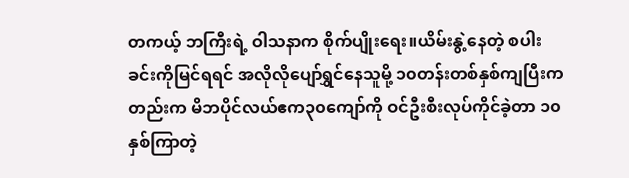တကယ့် ဘကြီးရဲ့ ဝါသနာက စိုက်ပျိုးရေး။ယိမ်းနွဲ့နေတဲ့ စပါးခင်းကိုမြင်ရရင် အလိုလိုပျော်ရွှင်နေသူမို့ ၁၀တန်းတစ်နှစ်ကျပြီးကတည်းက မိဘပိုင်လယ်ဧက၃၀ကျော်ကို ဝင်ဦးစီးလုပ်ကိုင်ခဲ့တာ ၁၀နှစ်ကြာတဲ့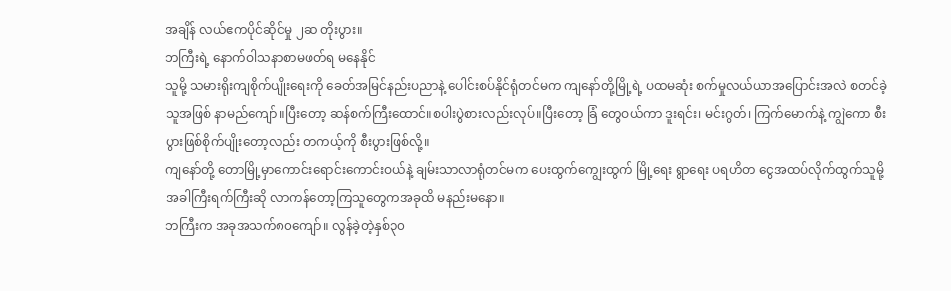အချိန် လယ်ဧကပိုင်ဆိုင်မှု ၂ဆ တိုးပွား။
ဘကြီးရဲ့ နောက်ဝါသနာစာမဖတ်ရ မနေနိုင်
သူမို့ သမားရိုးကျစိုက်ပျိုးရေးကို ခေတ်အမြင်နည်းပညာနဲ့ ပေါင်းစပ်နိုင်ရုံတင်မက ကျနော်တို့မြို့ရဲ့ ပထမဆုံး စက်မှုလယ်ယာအပြောင်းအလဲ စတင်ခဲ့သူအဖြစ် နာမည်ကျော်။ပြီးတော့ ဆန်စက်ကြီးထောင်။စပါးပွဲစားလည်းလုပ်။ပြီးတော့ ခြံ တွေဝယ်ကာ ဒူးရင်း၊ မင်းဂွတ်၊ ကြက်မောက်နဲ့ ကျွဲကော စီးပွားဖြစ်စိုက်ပျိုးတော့လည်း တကယ့်ကို စီးပွားဖြစ်လို့။
ကျနော်တို့ တောမြို့မှာကောင်းရောင်းကောင်းဝယ်နဲ့ ချမ်းသာလာရုံတင်မက ပေးထွက်ကျွေးထွက် မြို့ရေး ရွာရေး ပရဟိတ ငွေအထပ်လိုက်ထွက်သူမို့ အခါကြီးရက်ကြီးဆို လာကန်တော့ကြသူတွေကအခုထိ မနည်းမနော။
ဘကြီးက အခုအသက်၈၀ကျော်။ လွန်ခဲ့တဲ့နှစ်၃၀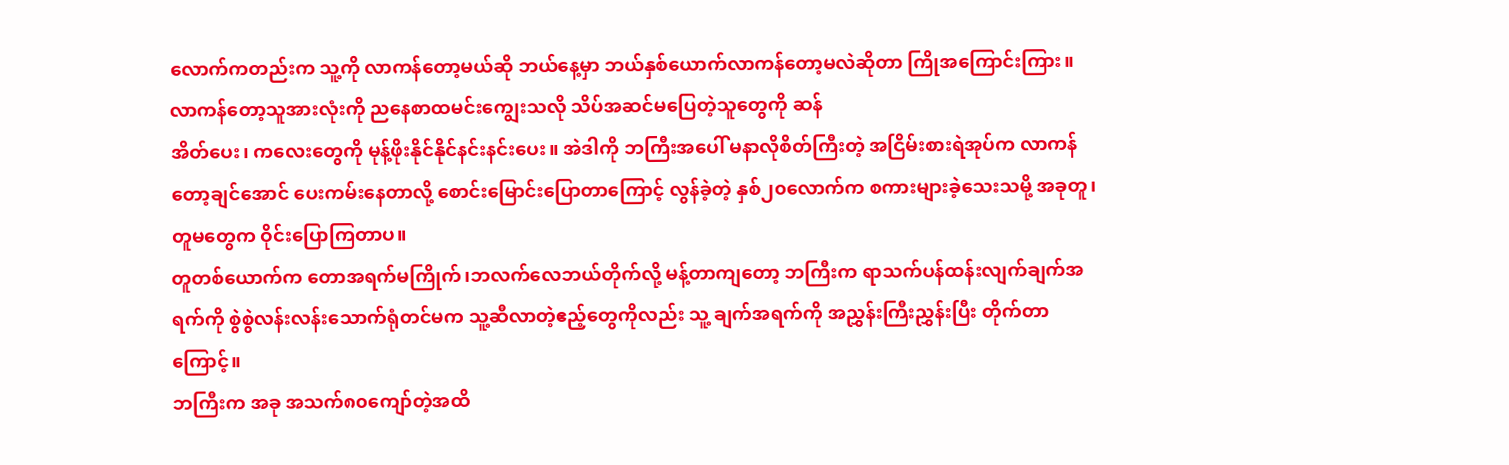လောက်ကတည်းက သူ့ကို လာကန်တော့မယ်ဆို ဘယ်နေ့မှာ ဘယ်နှစ်ယောက်လာကန်တော့မလဲဆိုတာ ကြိုအကြောင်းကြား။လာကန်တော့သူအားလုံးကို ညနေစာထမင်းကျွေးသလို သိပ်အဆင်မပြေတဲ့သူတွေကို ဆန်
အိတ်ပေး၊ ကလေးတွေကို မုန့်ဖိုးနိုင်နိုင်နင်းနင်းပေး။ အဲဒါကို ဘကြီးအပေါ် မနာလိုစိတ်ကြီးတဲ့ အငြိမ်းစားရဲအုပ်က လာကန်တော့ချင်အောင် ပေးကမ်းနေတာလို့ စောင်းမြောင်းပြောတာကြောင့် လွန်ခဲ့တဲ့ နှစ်၂၀လောက်က စကားများခဲ့သေးသမို့ အခုတူ၊ တူမတွေက ဝိုင်းပြောကြတာပ။
တူတစ်ယောက်က တောအရက်မကြိုက်၊ဘလက်လေဘယ်တိုက်လို့ မန့်တာကျတော့ ဘကြီးက ရာသက်ပန်ထန်းလျက်ချက်အရက်ကို စွဲစွဲလန်းလန်းသောက်ရုံတင်မက သူ့ဆီလာတဲ့ဧည့်တွေကိုလည်း သူ့ ချက်အရက်ကို အညွှန်းကြီးညွှန်းပြီး တိုက်တာကြောင့်။
ဘကြီးက အခု အသက်၈၀ကျော်တဲ့အထိ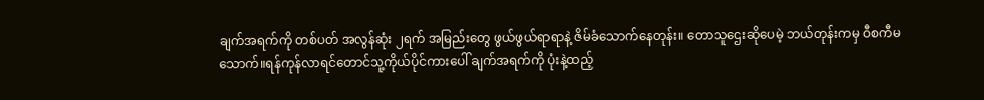ချက်အရက်ကို တစ်ပတ် အလွန်ဆုံး ၂ရက် အမြည်းတွေ ဖွယ်ဖွယ်ရာရာနဲ့ ဇိမ်ခံသောက်နေတုန်း။ တောသူဌေးဆိုပေမဲ့ ဘယ်တုန်းကမှ ဝီစကီမသောက်။ရန်ကုန်လာရင်တောင်သူ့ကိုယ်ပိုင်ကားပေါ် ချက်အရက်ကို ပုံးနဲ့ထည့်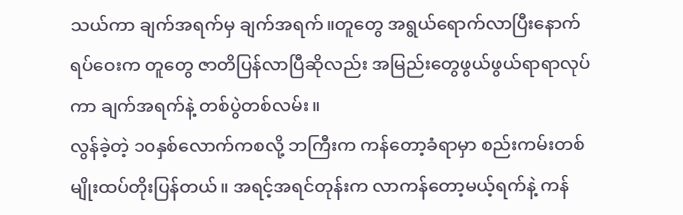သယ်ကာ ချက်အရက်မှ ချက်အရက်။တူတွေ အရွယ်ရောက်လာပြီးနောက် ရပ်ဝေးက တူတွေ ဇာတိပြန်လာပြီဆိုလည်း အမြည်းတွေဖွယ်ဖွယ်ရာရာလုပ်ကာ ချက်အရက်နဲ့ တစ်ပွဲတစ်လမ်း။
လွန်ခဲ့တဲ့ ၁၀နှစ်လောက်ကစလို့ ဘကြီးက ကန်တော့ခံရာမှာ စည်းကမ်းတစ်မျိုးထပ်တိုးပြန်တယ်။ အရင့်အရင်တုန်းက လာကန်တော့မယ့်ရက်နဲ့ ကန်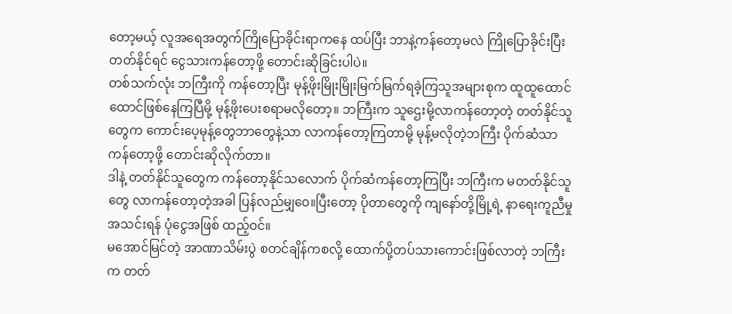တော့မယ့် လူအရေအတွက်ကြိုပြောခိုင်းရာကနေ ထပ်ပြီး ဘာနဲ့ကန်တော့မလဲ ကြိုပြောခိုင်းပြီး တတ်နိုင်ရင် ငွေသားကန်တော့ဖို့ တောင်းဆိုခြင်းပါပဲ။
တစ်သက်လုံး ဘကြီးကို ကန်တော့ပြီး မုန့်ဖိုးမြိုးမြိုးမြက်မြက်ရခဲ့ကြသူအများစုက ထူထူထောင်ထောင်ဖြစ်နေကြပြီမို့ မုန့်ဖိုးပေးစရာမလိုတော့။ ဘကြီးက သူဌေးမို့လာကန်တော့တဲ့ တတ်နိုင်သူတွေက ကောင်းပေ့မုန့်တွေဘာတွေနဲ့သာ လာကန်တော့ကြတာမို့ မုန့်မလိုတဲ့ဘကြီး ပိုက်ဆံသာ ကန်တော့ဖို့ တောင်းဆိုလိုက်တာ။
ဒါနဲ့ တတ်နိုင်သူတွေက ကန်တော့နိုင်သလောက် ပိုက်ဆံကန်တော့ကြပြီး ဘကြီးက မတတ်နိုင်သူ တွေ လာကန်တော့တဲ့အခါ ပြန်လည်မျှဝေ။ပြီးတော့ ပိုတာတွေကို ကျနော်တို့မြို့ရဲ့ နာရေးကူညီမှုအသင်းရန် ပုံငွေအဖြစ် ထည့်ဝင်။
မအောင်မြင်တဲ့ အာဏာသိမ်းပွဲ စတင်ချိန်ကစလို့ ထောက်ပို့တပ်သားကောင်းဖြစ်လာတဲ့ ဘကြီးက တတ်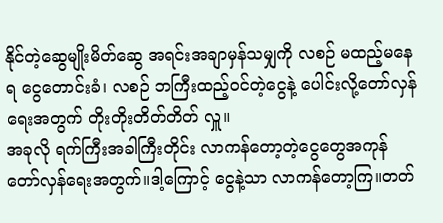နိုင်တဲ့ဆွေမျိုးမိတ်ဆွေ အရင်းအချာမှန်သမျှကို လစဉ် မထည့်မနေရ ငွေတောင်းခံ၊ လစဉ် ဘကြီးထည့်ဝင်တဲ့ငွေနဲ့ ပေါင်းလို့တော်လှန်ရေးအတွက် တိုးတိုးတိတ်တိတ် လှူ။
အခုလို ရက်ကြီးအခါကြီးတိုင်း လာကန်တော့တဲ့ငွေတွေအကုန် တော်လှန်ရေးအတွက်။ဒါ့ကြောင့် ငွေနဲ့သာ လာကန်တော့ကြ။တတ်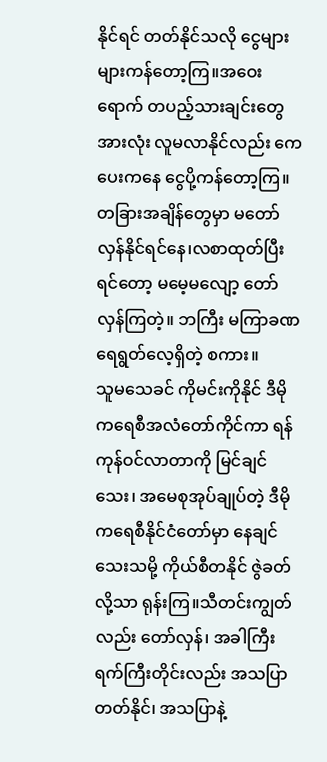နိုင်ရင် တတ်နိုင်သလို ငွေများများကန်တော့ကြ။အဝေးရောက် တပည့်သားချင်းတွေအားလုံး လူမလာနိုင်လည်း ကေပေးကနေ ငွေပို့ကန်တော့ကြ။
တခြားအချိန်တွေမှာ မတော်လှန်နိုင်ရင်နေ၊လစာထုတ်ပြီးရင်တော့ မမေ့မလျော့ တော်လှန်ကြတဲ့။ ဘကြီး မကြာခဏ ရေရွတ်လေ့ရှိတဲ့ စကား။
သူမသေခင် ကိုမင်းကိုနိုင် ဒီမိုကရေစီအလံတော်ကိုင်ကာ ရန်ကုန်ဝင်လာတာကို မြင်ချင်သေး၊ အမေစုအုပ်ချုပ်တဲ့ ဒီမိုကရေစီနိုင်ငံတော်မှာ နေချင်သေးသမို့ ကိုယ်စီတနိုင် ဇွဲခတ်လို့သာ ရုန်းကြ။သီတင်းကျွတ်လည်း တော်လှန်၊ အခါကြီးရက်ကြီးတိုင်းလည်း အသပြာတတ်နိုင်၊ အသပြာနဲ့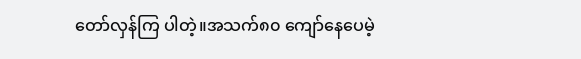တော်လှန်ကြ ပါတဲ့။အသက်၈၀ ကျော်နေပေမဲ့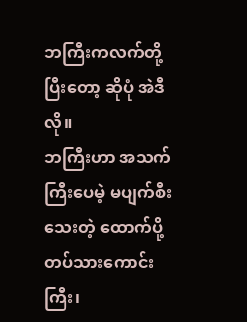ဘကြီးကလက်တို့ပြီးတော့ ဆိုပုံ အဲဒီလို။
ဘကြီးဟာ အသက်ကြီးပေမဲ့ မပျက်စီးသေးတဲ့ ထောက်ပို့တပ်သားကောင်းကြီး၊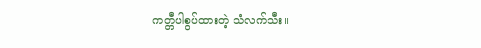ကတ္တီပါစွပ်ထားတဲ့ သံလက်သီး။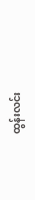ထွန်းလင်း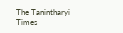The Tanintharyi Times